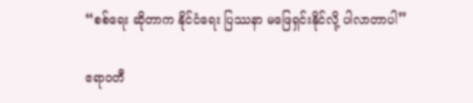“စစ်ရေး ဆိုတာက နိုင်ငံရေး ပြဿနာ မဖြေရှင်းနိုင်လို့ ပါလာတာပါ”

ဧရာဝတီ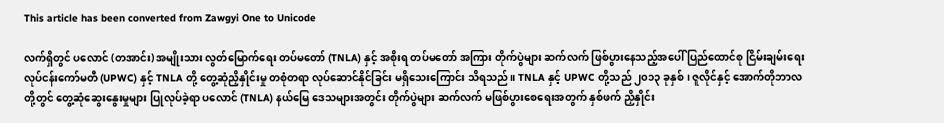This article has been converted from Zawgyi One to Unicode

လက်ရှိတွင် ပလောင် (တအာင်း) အမျိုးသား လွတ်မြောက်ရေး တပ်မတော် (TNLA) နှင့် အစိုးရ တပ်မတော် အကြား တိုက်ပွဲများ ဆက်လက် ဖြစ်ပွားနေသည့်အပေါ် ပြည်ထောင်စု ငြိမ်းချမ်းရေး လုပ်ငန်းကော်မတီ (UPWC) နှင့် TNLA တို့ တွေ့ဆုံညှိနှိုင်းမှု တစုံတရာ လုပ်ဆောင်နိုင်ခြင်း မရှိသေးကြောင်း သိရသည်။ TNLA နှင့် UPWC တို့သည် ၂၀၁၃ ခုနှစ်၊ ဇူလိုင်နှင့် အောက်တိုဘာလတို့တွင် တွေ့ဆုံဆွေးနွေးမှုများ ပြုလုပ်ခဲ့ရာ ပလောင် (TNLA) နယ်မြေ ဒေသများအတွင်း တိုက်ပွဲများ ဆက်လက် မဖြစ်ပွားစေရေးအတွက် နှစ်ဖက် ညှိနှိုင်း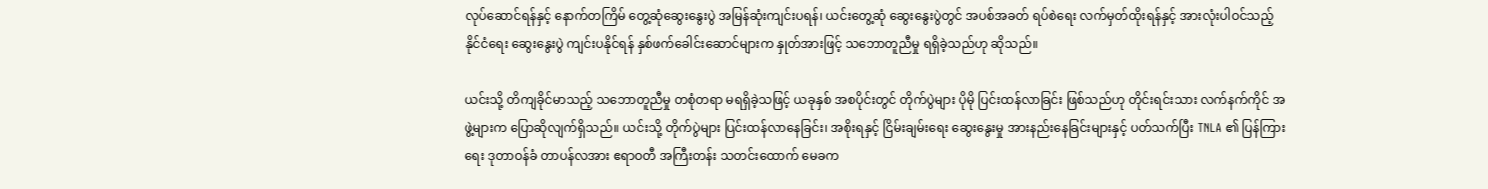လုပ်ဆောင်ရန်နှင့် နောက်တကြိမ် တွေ့ဆုံဆွေးနွေးပွဲ အမြန်ဆုံးကျင်းပရန်၊ ယင်းတွေ့ဆုံ ဆွေးနွေးပွဲတွင် အပစ်အခတ် ရပ်စဲရေး လက်မှတ်ထိုးရန်နှင့် အားလုံးပါဝင်သည့် နိုင်ငံရေး ဆွေးနွေးပွဲ ကျင်းပနိုင်ရန် နှစ်ဖက်ခေါင်းဆောင်များက နှုတ်အားဖြင့် သဘောတူညီမှု ရရှိခဲ့သည်ဟု ဆိုသည်။

ယင်းသို့ တိကျခိုင်မာသည့် သဘောတူညီမှု တစုံတရာ မရရှိခဲ့သဖြင့် ယခုနှစ် အစပိုင်းတွင် တိုက်ပွဲများ ပိုမို ပြင်းထန်လာခြင်း ဖြစ်သည်ဟု တိုင်းရင်းသား လက်နက်ကိုင် အဖွဲ့များက ပြောဆိုလျက်ရှိသည်။ ယင်းသို့ တိုက်ပွဲများ ပြင်းထန်လာနေခြင်း၊ အစိုးရနှင့် ငြိမ်းချမ်းရေး ဆွေးနွေးမှု အားနည်းနေခြင်းများနှင့် ပတ်သက်ပြီး TNLA ၏ ပြန်ကြားရေး ဒုတာဝန်ခံ တာပန်လအား ဧရာဝတီ အကြီးတန်း သတင်းထောက် မေခက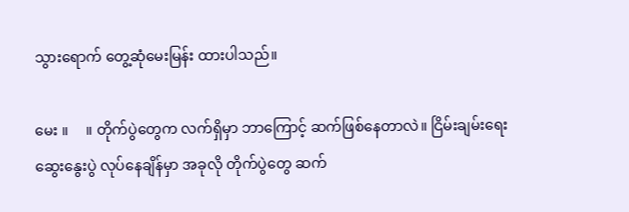သွားရောက် တွေ့ဆုံမေးမြန်း ထားပါသည်။

မေး ။     ။ တိုက်ပွဲတွေက လက်ရှိမှာ ဘာကြောင့် ဆက်ဖြစ်နေတာလဲ။ ငြိမ်းချမ်းရေး ဆွေးနွေးပွဲ လုပ်နေချိန်မှာ အခုလို တိုက်ပွဲတွေ ဆက်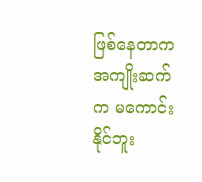ဖြစ်နေတာက အကျိုးဆက်က မကောင်းနိုင်ဘူး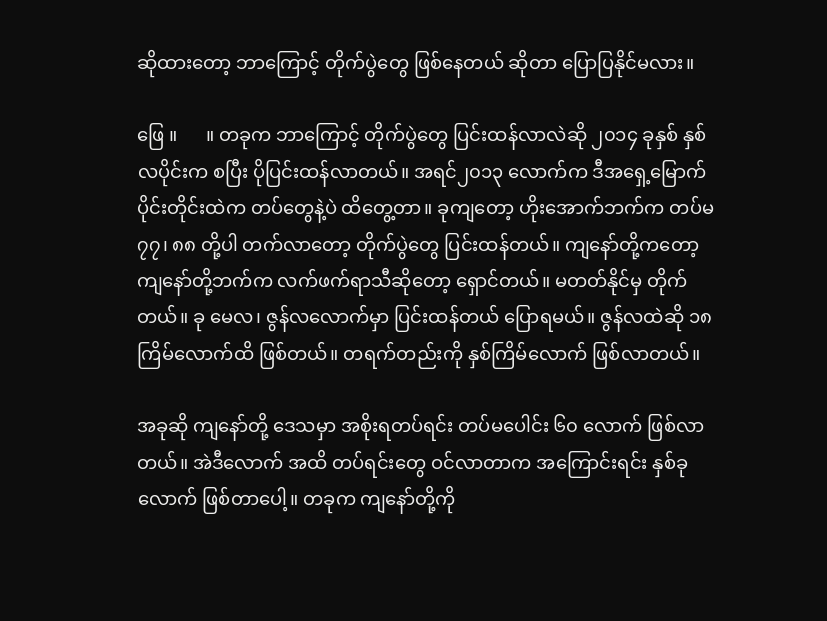ဆိုထားတော့ ဘာကြောင့် တိုက်ပွဲတွေ ဖြစ်နေတယ် ဆိုတာ ပြောပြနိုင်မလား။

ဖြေ ။      ။ တခုက ဘာကြောင့် တိုက်ပွဲတွေ ပြင်းထန်လာလဲဆို ၂၀၁၄ ခုနှစ် နှစ်လပိုင်းက စပြီး ပိုပြင်းထန်လာတယ်။ အရင်၂၀၁၃ လောက်က ဒီအရှေ့မြောက်ပိုင်းတိုင်းထဲက တပ်တွေနဲ့ပဲ ထိတွေ့တာ။ ခုကျတော့ ဟိုးအောက်ဘက်က တပ်မ ၇၇၊ ၈၈ တို့ပါ တက်လာတော့ တိုက်ပွဲတွေ ပြင်းထန်တယ်။ ကျနော်တို့ကတော့ ကျနော်တို့ဘက်က လက်ဖက်ရာသီဆိုတော့ ရှောင်တယ်။ မတတ်နိုင်မှ တိုက်တယ်။ ခု မေလ၊ ဇွန်လလောက်မှာ ပြင်းထန်တယ် ပြောရမယ်။ ဇွန်လထဲဆို ၁၈ ကြိမ်လောက်ထိ ဖြစ်တယ်။ တရက်တည်းကို နှစ်ကြိမ်လောက် ဖြစ်လာတယ်။

အခုဆို ကျနော်တို့ ဒေသမှာ အစိုးရတပ်ရင်း တပ်မပေါင်း ၆၀ လောက် ဖြစ်လာတယ်။ အဲဒီလောက် အထိ တပ်ရင်းတွေ ဝင်လာတာက အကြောင်းရင်း နှစ်ခုလောက် ဖြစ်တာပေါ့။ တခုက ကျနော်တို့ကို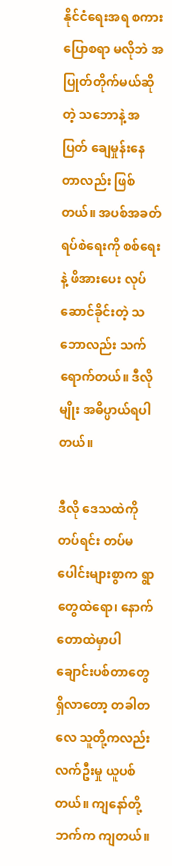နိုင်ငံရေးအရ စကားပြောစရာ မလိုဘဲ အပြုတ်တိုက်မယ်ဆိုတဲ့ သဘောနဲ့ အပြတ် ချေမှုန်းနေတာလည်း ဖြစ်တယ်။ အပစ်အခတ် ရပ်စဲရေးကို စစ်ရေးနဲ့ ဖိအားပေး လုပ်ဆောင်ခိုင်းတဲ့ သဘောလည်း သက်ရောက်တယ်။ ဒီလိုမျိုး အဓိပ္ပာယ်ရပါတယ်။

ဒီလို ဒေသထဲကို တပ်ရင်း တပ်မပေါင်းများစွာက ရွာတွေထဲရော၊ နောက်တောထဲမှာပါ ချောင်းပစ်တာတွေ ရှိလာတော့ တခါတလေ သူတို့ကလည်း လက်ဦးမှု ယူပစ်တယ်။ ကျနော်တို့ဘက်က ကျတယ်။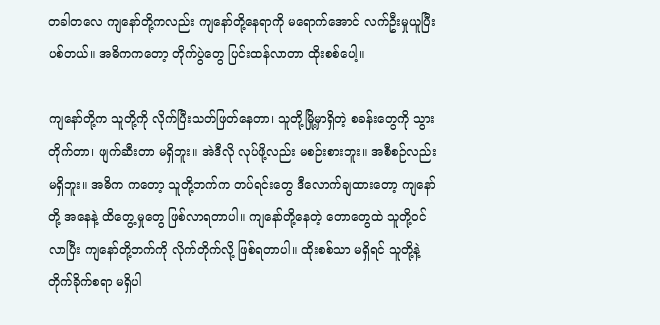တခါတလေ ကျနော်တို့ကလည်း ကျနော်တို့နေရာကို မရောက်အောင် လက်ဦးမှုယူပြီး ပစ်တယ်။ အဓိကကတော့ တိုက်ပွဲတွေ ပြင်းထန်လာတာ ထိုးစစ်ပေါ့။

ကျနော်တို့က သူတို့ကို လိုက်ပြီးသတ်ဖြတ်နေတာ၊ သူတို့မြို့မှာရှိတဲ့ စခန်းတွေကို သွားတိုက်တာ၊ ဖျက်ဆီးတာ မရှိဘူး။ အဲဒီလို လုပ်ဖို့လည်း မစဉ်းစားဘူး။ အစီစဉ်လည်း မရှိဘူး။ အဓိက ကတော့ သူတို့ဘက်က တပ်ရင်းတွေ ဒီလောက်ချထားတော့ ကျနော်တို့ အနေနဲ့ ထိတွေ့မှုတွေ ဖြစ်လာရတာပါ။ ကျနော်တို့နေတဲ့ တောတွေထဲ သူတို့ဝင်လာပြီး ကျနော်တို့ဘက်ကို လိုက်တိုက်လို့ ဖြစ်ရတာပါ။ ထိုးစစ်သာ မရှိရင် သူတို့နဲ့ တိုက်ခိုက်စရာ မရှိပါ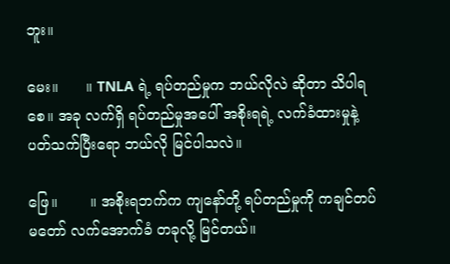ဘူး။

မေး။      ။ TNLA ရဲ့ ရပ်တည်မှုက ဘယ်လိုလဲ ဆိုတာ သိပါရစေ။ အခု လက်ရှိ ရပ်တည်မှုအပေါ် အစိုးရရဲ့ လက်ခံထားမှုနဲ့ ပတ်သက်ပြီးရော ဘယ်လို မြင်ပါသလဲ။

ဖြေ။       ။ အစိုးရဘက်က ကျနော်တို့ ရပ်တည်မှုကို ကချင်တပ်မတော် လက်အောက်ခံ တခုလို့ မြင်တယ်။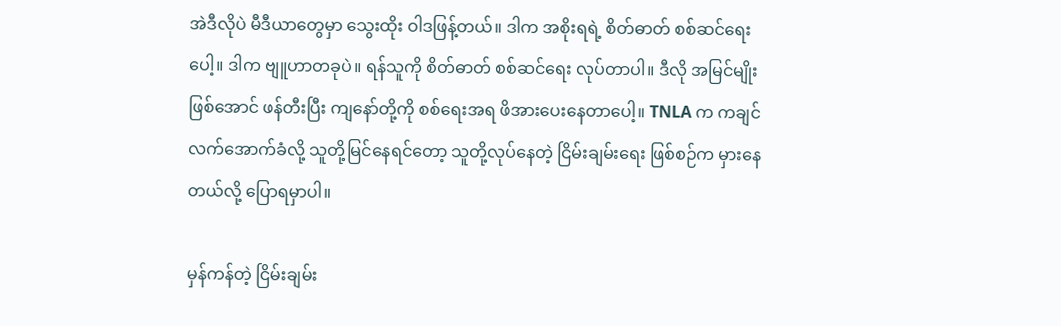အဲဒီလိုပဲ မီဒီယာတွေမှာ သွေးထိုး ဝါဒဖြန့်တယ်။ ဒါက အစိုးရရဲ့ စိတ်ဓာတ် စစ်ဆင်ရေးပေါ့။ ဒါက ဗျူဟာတခုပဲ။ ရန်သူကို စိတ်ဓာတ် စစ်ဆင်ရေး လုပ်တာပါ။ ဒီလို အမြင်မျိုးဖြစ်အောင် ဖန်တီးပြီး ကျနော်တို့ကို စစ်ရေးအရ ဖိအားပေးနေတာပေါ့။ TNLA က ကချင် လက်အောက်ခံလို့ သူတို့မြင်နေရင်တော့ သူတို့လုပ်နေတဲ့ ငြိမ်းချမ်းရေး ဖြစ်စဉ်က မှားနေတယ်လို့ ပြောရမှာပါ။

မှန်ကန်တဲ့ ငြိမ်းချမ်း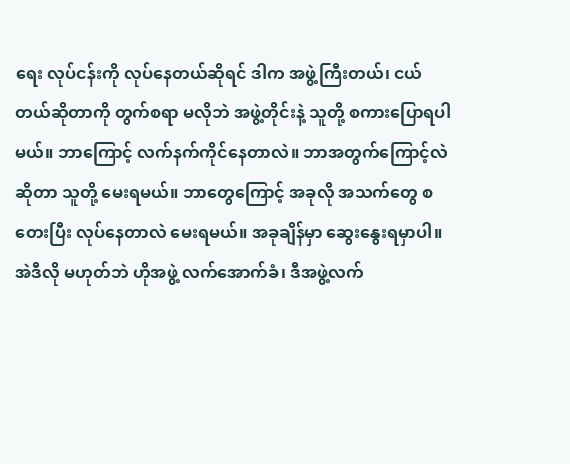ရေး လုပ်ငန်းကို လုပ်နေတယ်ဆိုရင် ဒါက အဖွဲ့ကြီးတယ်၊ ငယ်တယ်ဆိုတာကို တွက်စရာ မလိုဘဲ အဖွဲ့တိုင်းနဲ့ သူတို့ စကားပြောရပါမယ်။ ဘာကြောင့် လက်နက်ကိုင်နေတာလဲ။ ဘာအတွက်ကြောင့်လဲ ဆိုတာ သူတို့ မေးရမယ်။ ဘာတွေကြောင့် အခုလို အသက်တွေ စတေးပြီး လုပ်နေတာလဲ မေးရမယ်။ အခုချိန်မှာ ဆွေးနွေးရမှာပါ။ အဲဒီလို မဟုတ်ဘဲ ဟိုအဖွဲ့ လက်အောက်ခံ၊ ဒီအဖွဲ့လက်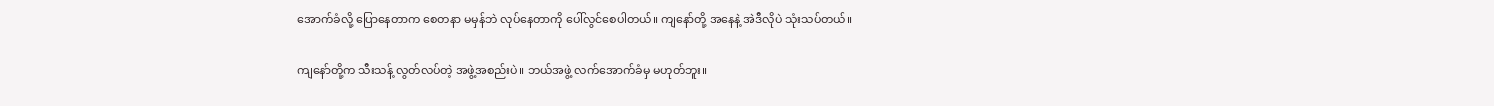အောက်ခံလို့ ပြောနေတာက စေတနာ မမှန်ဘဲ လုပ်နေတာကို ပေါ်လွင်စေပါတယ်။ ကျနော်တို့ အနေနဲ့ အဲဒီလိုပဲ သုံးသပ်တယ်။

ကျနော်တို့က သီးသန့် လွတ်လပ်တဲ့ အဖွဲ့အစည်းပဲ။ ဘယ်အဖွဲ့ လက်အောက်ခံမှ မဟုတ်ဘူး။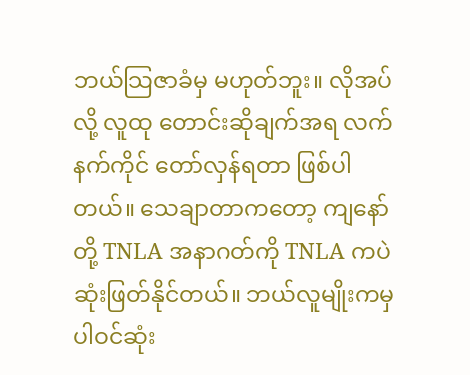ဘယ်သြဇာခံမှ မဟုတ်ဘူး။ လိုအပ်လို့ လူထု တောင်းဆိုချက်အရ လက်နက်ကိုင် တော်လှန်ရတာ ဖြစ်ပါတယ်။ သေချာတာကတော့ ကျနော်တို့ TNLA အနာဂတ်ကို TNLA ကပဲ ဆုံးဖြတ်နိုင်တယ်။ ဘယ်လူမျိုးကမှ ပါဝင်ဆုံး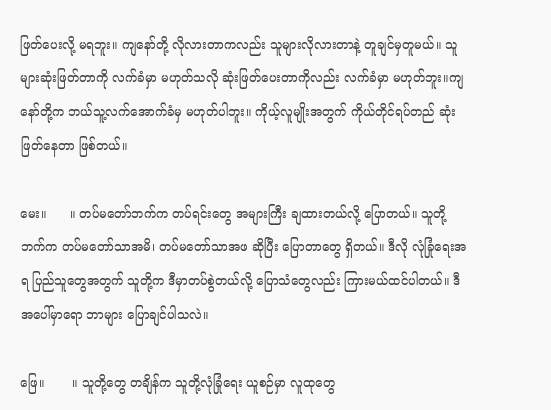ဖြတ်ပေးလို့ မရဘူး။ ကျနော်တို့ လိုလားတာကလည်း သူများလိုလားတာနဲ့ တူချင်မှတူမယ်။ သူများဆုံးဖြတ်တာကို လက်ခံမှာ မဟုတ်သလို ဆုံးဖြတ်ပေးတာကိုလည်း လက်ခံမှာ မဟုတ်ဘူး။ကျနော်တို့က ဘယ်သူ့လက်အောက်ခံမှ မဟုတ်ပါဘူး။ ကိုယ့်လူမျိုးအတွက် ကိုယ်တိုင်ရပ်တည် ဆုံးဖြတ်နေတာ ဖြစ်တယ်။

မေး။      ။ တပ်မတော်ဘက်က တပ်ရင်းတွေ အများကြီး ချထားတယ်လို့ ပြောတယ်။ သူတို့ဘက်က တပ်မတော်သာအမိ၊ တပ်မတော်သာအဖ ဆိုပြီး ပြောတာတွေ ရှိတယ်။ ဒီလို လုံခြုံရေးအရ ပြည်သူတွေအတွက် သူတို့က ဒီမှာတပ်စွဲတယ်လို့ ပြောသံတွေလည်း ကြားမယ်ထင်ပါတယ်။ ဒီအပေါ်မှာရော ဘာများ ပြောချင်ပါသလဲ။

ဖြေ။       ။ သူတို့တွေ တချိန်က သူတို့လုံခြုံရေး ယူစဉ်မှာ လူထုတွေ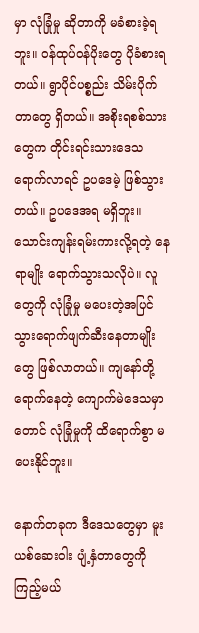မှာ လုံခြုံမှု ဆိုတာကို မခံစားခဲ့ရဘူး။ ဝန်ထုပ်ဝန်ပိုးတွေ ပိုခံစားရတယ်။ ရွာပိုင်ပစ္စည်း သိမ်းပိုက်တာတွေ ရှိတယ်။ အစိုးရစစ်သားတွေက တိုင်းရင်းသားဒေသ ရောက်လာရင် ဥပဒေမဲ့ ဖြစ်သွားတယ်။ ဥပဒေအရ မရှိဘူး။ သောင်းကျန်းရမ်းကားလို့ရတဲ့ နေရာမျိုး ရောက်သွားသလိုပဲ။ လူတွေကို လုံခြုံမှု မပေးတဲ့အပြင် သွားရောက်ဖျက်ဆီးနေတာမျိုးတွေ ဖြစ်လာတယ်။ ကျနော်တို့ ရောက်နေတဲ့ ကျောက်မဲဒေသမှာတောင် လုံခြုံမှုကို ထိရောက်စွာ မပေးနိုင်ဘူး။

နောက်တခုက ဒီဒေသတွေမှာ မူးယစ်ဆေးဝါး ပျံ့နှံတာတွေကို ကြည့်မယ်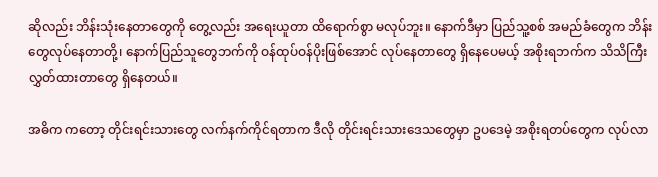ဆိုလည်း ဘိန်းသုံးနေတာတွေကို တွေ့လည်း အရေးယူတာ ထိရောက်စွာ မလုပ်ဘူး။ နောက်ဒီမှာ ပြည်သူ့စစ် အမည်ခံတွေက ဘိန်းတွေလုပ်နေတာတို့၊ နောက်ပြည်သူတွေဘက်ကို ဝန်ထုပ်ဝန်ပိုးဖြစ်အောင် လုပ်နေတာတွေ ရှိနေပေမယ့် အစိုးရဘက်က သိသိကြီး လွှတ်ထားတာတွေ ရှိနေတယ်။

အဓိက ကတော့ တိုင်းရင်းသားတွေ လက်နက်ကိုင်ရတာက ဒီလို တိုင်းရင်းသားဒေသတွေမှာ ဥပဒေမဲ့ အစိုးရတပ်တွေက လုပ်လာ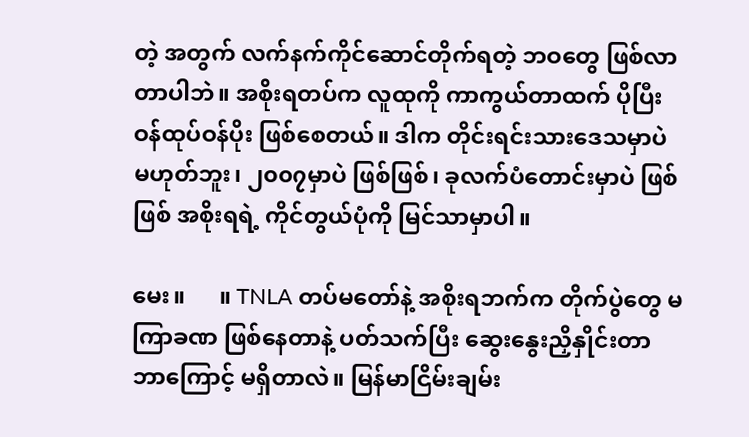တဲ့ အတွက် လက်နက်ကိုင်ဆောင်တိုက်ရတဲ့ ဘဝတွေ ဖြစ်လာတာပါဘဲ။ အစိုးရတပ်က လူထုကို ကာကွယ်တာထက် ပိုပြီးဝန်ထုပ်ဝန်ပိုး ဖြစ်စေတယ်။ ဒါက တိုင်းရင်းသားဒေသမှာပဲ မဟုတ်ဘူး၊ ၂၀၀၇မှာပဲ ဖြစ်ဖြစ်၊ ခုလက်ပံတောင်းမှာပဲ ဖြစ်ဖြစ် အစိုးရရဲ့ ကိုင်တွယ်ပုံကို မြင်သာမှာပါ။

မေး။      ။ TNLA တပ်မတော်နဲ့ အစိုးရဘက်က တိုက်ပွဲတွေ မကြာခဏ ဖြစ်နေတာနဲ့ ပတ်သက်ပြီး ဆွေးနွေးညှိနှိုင်းတာ ဘာကြောင့် မရှိတာလဲ။ မြန်မာငြိမ်းချမ်း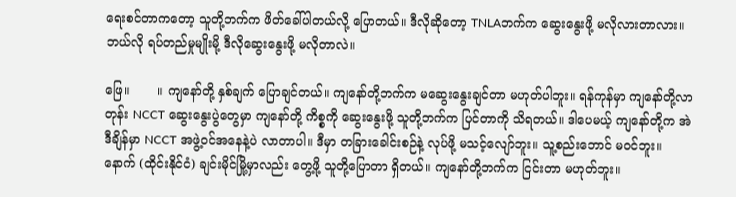ရေးစင်တာကတော့ သူတို့ဘက်က ဖိတ်ခေါ်ပါတယ်လို့ ပြောတယ်။ ဒီလိုဆိုတော့ TNLAဘက်က ဆွေးနွေးဖို့ မလိုလားတာလား။ ဘယ်လို ရပ်တည်မှုမျိုးမို့ ဒီလိုဆွေးနွေးဖို့ မလိုတာလဲ။

ဖြေ။       ။ ကျနော်တို့ နှစ်ချက် ပြောချင်တယ်။ ကျနော်တို့ဘက်က မဆွေးနွေးချင်တာ မဟုတ်ပါဘူး။ ရန်ကုန်မှာ ကျနော်တို့လာတုန်း NCCT ဆွေးနွေးပွဲတွေမှာ ကျနော်တို့ ကိစ္စကို ဆွေးနွေးဖို့ သူတို့ဘက်က ပြင်တာကို သိရတယ်။ ဒါပေမယ့် ကျနော်တို့က အဲဒီချိန်မှာ NCCT အဖွဲ့ဝင်အနေနဲ့ပဲ လာတာပါ။ ဒီမှာ တခြားခေါင်းစဉ်နဲ့ လုပ်ဖို့ မသင့်လျော်ဘူး။ သူ့စည်းဘောင် မဝင်ဘူး။ နောက် (ထိုင်းနိုင်ငံ) ချင်းမိုင်မြို့မှာလည်း တွေ့ဖို့ သူတို့ပြောတာ ရှိတယ်။ ကျနော်တို့ဘက်က ငြင်းတာ မဟုတ်ဘူး။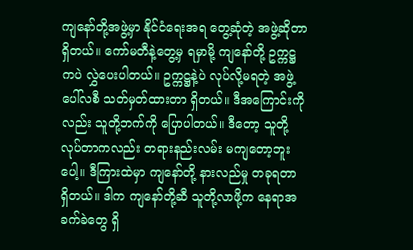ကျနော်တို့အဖွဲ့မှာ နိုင်ငံရေးအရ တွေ့ဆုံတဲ့ အဖွဲ့ဆိုတာ ရှိတယ်။ ကော်မတီနဲ့တွေ့မှ ရမှာမို့ ကျနော်တို့ ဥက္ကဋ္ဌကပဲ လွှဲပေးပါတယ်။ ဥက္ကဋ္ဌနဲ့ပဲ လုပ်လို့မရတဲ့ အဖွဲ့ပေါ်လစီ သတ်မှတ်ထားတာ ရှိတယ်။ ဒီအကြောင်းကိုလည်း သူတို့ဘက်ကို ပြောပါတယ်။ ဒီတော့ သူတို့လုပ်တာကလည်း တရားနည်းလမ်း မကျတော့ဘူးပေါ့။ ဒီကြားထဲမှာ ကျနော်တို့ နားလည်မှု တခုရတာ ရှိတယ်။ ဒါက ကျနော်တို့ဆီ သူတို့လာဖို့က နေရာအခက်ခဲတွေ ရှိ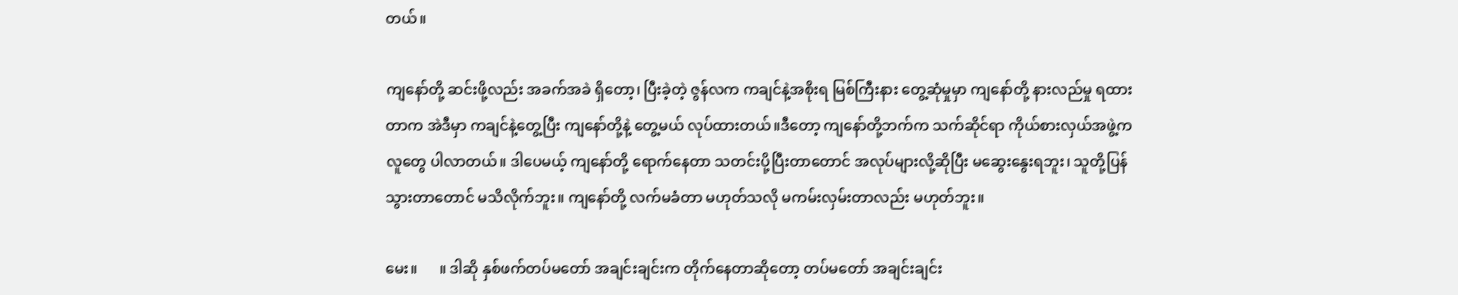တယ်။

ကျနော်တို့ ဆင်းဖို့လည်း အခက်အခဲ ရှိတော့၊ ပြီးခဲ့တဲ့ ဇွန်လက ကချင်နဲ့အစိုးရ မြစ်ကြီးနား တွေ့ဆုံမှုမှာ ကျနော်တို့ နားလည်မှု ရထားတာက အဲဒီမှာ ကချင်နဲ့တွေ့ပြီး ကျနော်တို့နဲ့ တွေ့မယ် လုပ်ထားတယ်။ဒီတော့ ကျနော်တို့ဘက်က သက်ဆိုင်ရာ ကိုယ်စားလှယ်အဖွဲ့က လူတွေ ပါလာတယ်။ ဒါပေမယ့် ကျနော်တို့ ရောက်နေတာ သတင်းပို့ပြီးတာတောင် အလုပ်များလို့ဆိုပြီး မဆွေးနွေးရဘူး၊ သူတို့ပြန်သွားတာတောင် မသိလိုက်ဘူး။ ကျနော်တို့ လက်မခံတာ မဟုတ်သလို မကမ်းလှမ်းတာလည်း မဟုတ်ဘူး။

မေး။      ။ ဒါဆို နှစ်ဖက်တပ်မတော် အချင်းချင်းက တိုက်နေတာဆိုတော့ တပ်မတော် အချင်းချင်း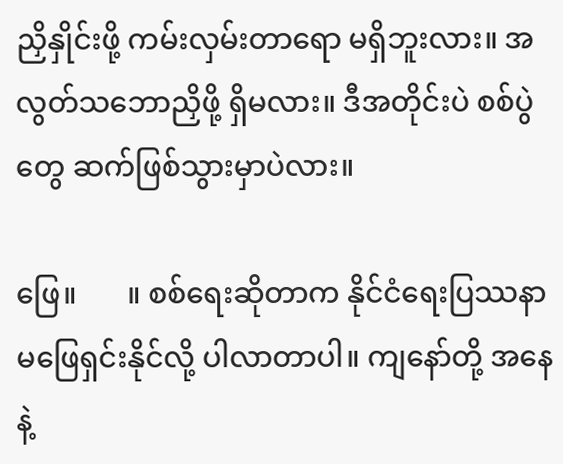ညှိနှိုင်းဖို့ ကမ်းလှမ်းတာရော မရှိဘူးလား။ အလွတ်သဘောညှိဖို့ ရှိမလား။ ဒီအတိုင်းပဲ စစ်ပွဲတွေ ဆက်ဖြစ်သွားမှာပဲလား။

ဖြေ။       ။ စစ်ရေးဆိုတာက နိုင်ငံရေးပြဿနာ မဖြေရှင်းနိုင်လို့ ပါလာတာပါ။ ကျနော်တို့ အနေနဲ့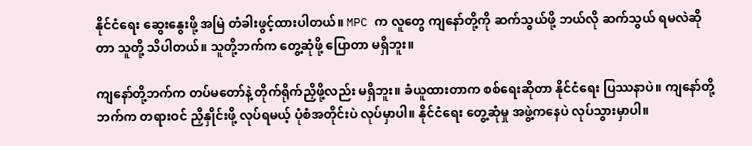နိုင်ငံရေး ဆွေးနွေးဖို့ အမြဲ တံခါးဖွင့်ထားပါတယ်။ MPC က လူတွေ ကျနော်တို့ကို ဆက်သွယ်ဖို့ ဘယ်လို ဆက်သွယ် ရမလဲဆိုတာ သူတို့ သိပါတယ်။ သူတို့ဘက်က တွေ့ဆုံဖို့ ပြောတာ မရှိဘူး။

ကျနော်တို့ဘက်က တပ်မတော်နဲ့ တိုက်ရိုက်ညှိဖို့လည်း မရှိဘူး။ ခံယူထားတာက စစ်ရေးဆိုတာ နိုင်ငံရေး ပြဿနာပဲ။ ကျနော်တို့ဘက်က တရားဝင် ညှိနှိုင်းဖို့ လုပ်ရမယ့် ပုံစံအတိုင်းပဲ လုပ်မှာပါ။ နိုင်ငံရေး တွေ့ဆုံမှု အဖွဲ့ကနေပဲ လုပ်သွားမှာပါ။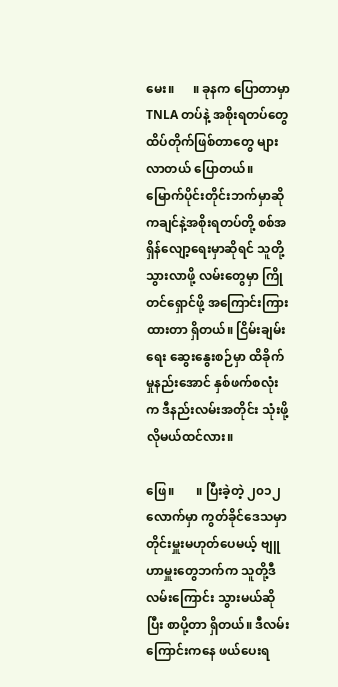မေး။      ။ ခုနက ပြောတာမှာ TNLA တပ်နဲ့ အစိုးရတပ်တွေ ထိပ်တိုက်ဖြစ်တာတွေ များလာတယ် ပြောတယ်။ မြောက်ပိုင်းတိုင်းဘက်မှာဆို ကချင်နဲ့အစိုးရတပ်တို့ စစ်အရှိန်လျော့ရေးမှာဆိုရင် သူတို့သွားလာဖို့ လမ်းတွေမှာ ကြိုတင်ရှောင်ဖို့ အကြောင်းကြားထားတာ ရှိတယ်။ ငြိမ်းချမ်းရေး ဆွေးနွေးစဉ်မှာ ထိခိုက်မှုနည်းအောင် နှစ်ဖက်စလုံးက ဒီနည်းလမ်းအတိုင်း သုံးဖို့ လိုမယ်ထင်လား။

ဖြေ။       ။ ပြီးခဲ့တဲ့ ၂၀၁၂ လောက်မှာ ကွတ်ခိုင်ဒေသမှာ တိုင်းမှူးမဟုတ်ပေမယ့် ဗျူဟာမှူးတွေဘက်က သူတို့ဒီလမ်းကြောင်း သွားမယ်ဆိုပြီး စာပို့တာ ရှိတယ်။ ဒီလမ်းကြောင်းကနေ ဖယ်ပေးရ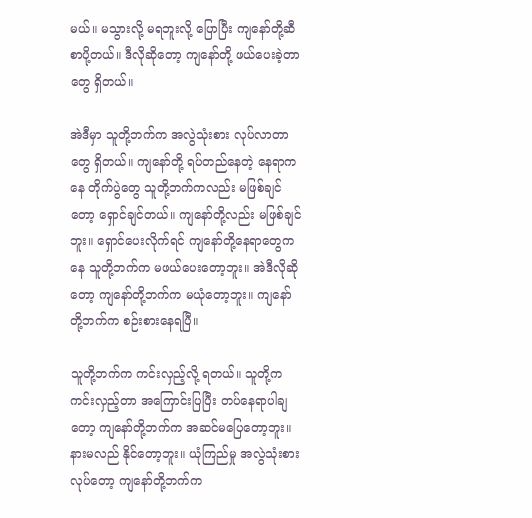မယ်။ မသွားလို့ မရဘူးလို့ ပြောပြီး ကျနော်တို့ဆီ စာပို့တယ်။ ဒီလိုဆိုတော့ ကျနော်တို့ ဖယ်ပေးခဲ့တာတွေ ရှိတယ်။

အဲဒီမှာ သူတို့ဘက်က အလွဲသုံးစား လုပ်လာတာတွေ ရှိတယ်။ ကျနော်တို့ ရပ်တည်နေတဲ့ နေရာကနေ တိုက်ပွဲတွေ သူတို့ဘက်ကလည်း မဖြစ်ချင်တော့ ရှောင်ချင်တယ်။ ကျနော်တို့လည်း မဖြစ်ချင်ဘူး။ ရှောင်ပေးလိုက်ရင် ကျနော်တို့နေရာတွေကနေ သူတို့ဘက်က မဖယ်ပေးတော့ဘူး။ အဲဒီလိုဆိုတော့ ကျနော်တို့ဘက်က မယုံတော့ဘူး။ ကျနော်တို့ဘက်က စဉ်းစားနေရပြီ။

သူတို့ဘက်က ကင်းလှည့်လို့ ရတယ်။ သူတို့က ကင်းလှည့်တာ အကြောင်းပြပြီး တပ်နေရာပါချတော့ ကျနော်တို့ဘက်က အဆင်မပြေတော့ဘူး။ နားမလည် နိုင်တော့ဘူး။ ယုံကြည်မှု အလွဲသုံးစားလုပ်တော့ ကျနော်တို့ဘက်က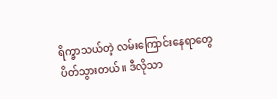ရိက္ခာသယ်တဲ့ လမ်းကြောင်းနေရာတွေ ပိတ်သွားတယ်။ ဒီလိုသာ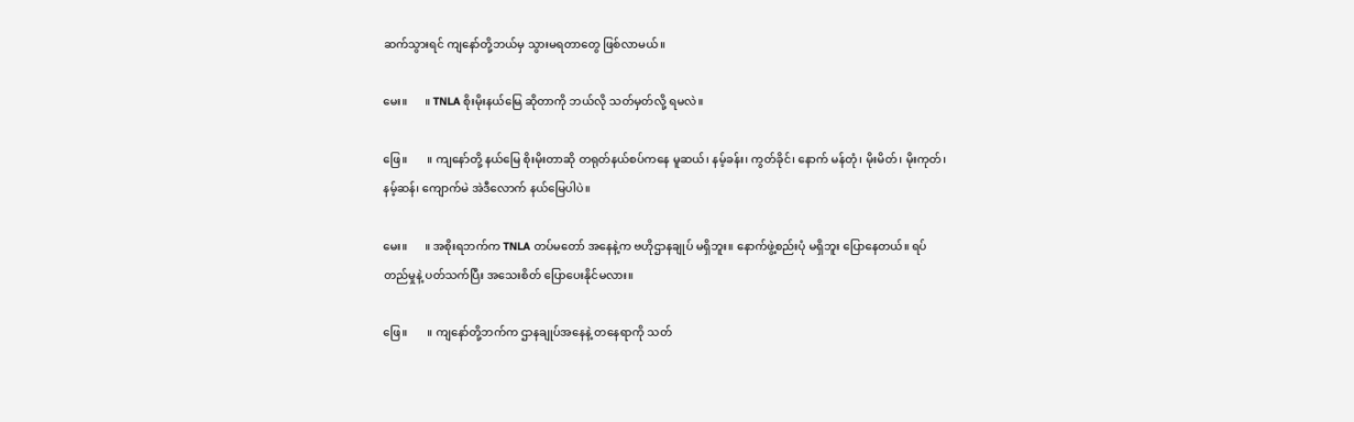ဆက်သွားရင် ကျနော်တို့ဘယ်မှ သွားမရတာတွေ ဖြစ်လာမယ်။

မေး။      ။ TNLA စိုးမိုးနယ်မြေ ဆိုတာကို ဘယ်လို သတ်မှတ်လို့ ရမလဲ။

ဖြေ။       ။ ကျနော်တို့ နယ်မြေ စိုးမိုးတာဆို တရုတ်နယ်စပ်ကနေ မူဆယ်၊ နမ့်ခန်း၊ ကွတ်ခိုင်၊ နောက် မန်တုံ၊ မိုးမိတ်၊ မိုးကုတ်၊ နမ့်ဆန်၊ ကျောက်မဲ အဲဒီလောက် နယ်မြေပါပဲ။

မေး။      ။ အစိုးရဘက်က TNLA တပ်မတော် အနေနဲ့က ဗဟိုဌာနချုပ် မရှိဘူး။ နောက်ဖွဲ့စည်းပုံ မရှိဘူး ပြောနေတယ်။ ရပ်တည်မှုနဲ့ ပတ်သက်ပြီး အသေးစိတ် ပြောပေးနိုင်မလား။

ဖြေ။       ။ ကျနော်တို့ဘက်က ဌာနချုပ်အနေနဲ့ တနေရာကို သတ်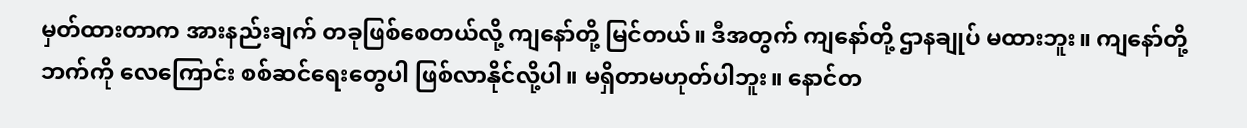မှတ်ထားတာက အားနည်းချက် တခုဖြစ်စေတယ်လို့ ကျနော်တို့ မြင်တယ်။ ဒီအတွက် ကျနော်တို့ ဌာနချုပ် မထားဘူး။ ကျနော်တို့ဘက်ကို လေကြောင်း စစ်ဆင်ရေးတွေပါ ဖြစ်လာနိုင်လို့ပါ။ မရှိတာမဟုတ်ပါဘူး။ နောင်တ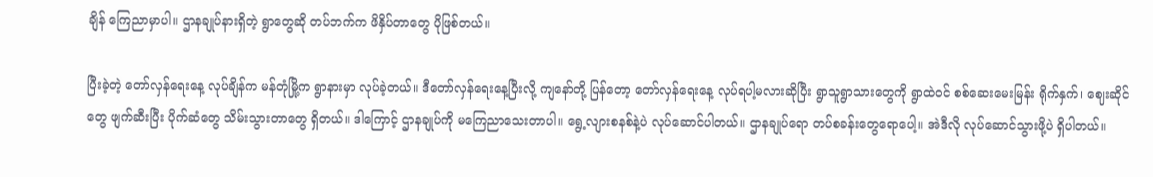ချိန် ကြေညာမှာပါ။ ဌာနချုပ်နားရှိတဲ့ ရွာတွေဆို တပ်ဘက်က ဖိနှိပ်တာတွေ ပိုဖြစ်တယ်။

ပြီးခဲ့တဲ့ တော်လှန်ရေးနေ့ လုပ်ချိန်က မန်တုံမြို့က ရွာနားမှာ လုပ်ခဲ့တယ်။ ဒီတော်လှန်ရေးနေ့ပြီးလို့ ကျနော်တို့ ပြန်တော့ တော်လှန်ရေးနေ့ လုပ်ရပါ့မလားဆိုပြီး ရွာသူရွာသားတွေကို ရွာထဲဝင် စစ်ဆေးမေးမြန်း ရိုက်နှက်၊ ဈေးဆိုင်တွေ ဖျက်ဆီးပြီး ပိုက်ဆံတွေ သိမ်းသွားတာတွေ ရှိတယ်။ ဒါကြောင့် ဌာနချုပ်ကို မကြေညာသေးတာပါ။ ရွေ့လျားစနစ်နဲ့ပဲ လုပ်ဆောင်ပါတယ်။ ဌာနချုပ်ရော တပ်စခန်းတွေရောပေါ့။ အဲဒီလို လုပ်ဆောင်သွားဖို့ပဲ ရှိပါတယ်။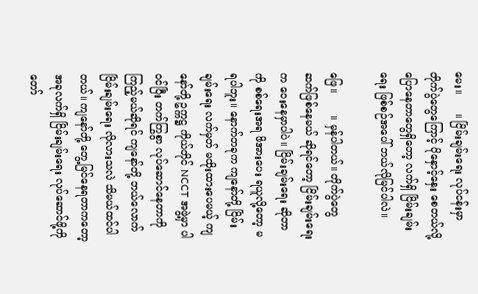မေး။      ။ ငြိမ်းချမ်းရေး လုပ်ငန်းမှာ တိုက်ပွဲတွေကြောင့် ပိုနှောင့်နှေး စေတယ်လို့ ပြောနေတာတွေရှိတော့ လက်ရှိ ငြိမ်းချမ်းရေး ဖြစ်စဉ်အပေါ် ဘယ်လိုမြင်ပါလဲ။

ဖြေ။       ။ မှန်ပါတယ်။ တိုက်ပွဲတွေ ဆက်ဖြစ်နေမယ် ဆိုရင်တော့ ငြိမ်းချမ်းရေးက ဝေးနေမှာပါပဲ။ ငြိမ်းချမ်းရေး ဆိုတာကို စစ်ရေးအရ ဖိအားပေး ရယူလို့တော့ မရပါဘူး။ နောက်တခုက ကျနော်တို့ ငြိမ်းချမ်းရေး လက်မှတ် မထိုးထားပေမယ့် ကျနော်တို့ ဥက္ကဋ္ဌ ကိုယ်တိုင် NCCT အဖွဲ့မှာ ပါဝင်ပြီး တက်ကြွစွာ လုပ်ဆောင်နေတာကို ကြည့်မယ်ဆိုရင် ကျနော်တို့ ဘယ်လောက် ငြိမ်းချမ်းရေး လိုလားသလဲ သိမယ်ထင်ပါတယ်။ ကျနော်တို့ တွေ့မြင်နေရတာကတော့ အခုလက်ရှိ ငြိမ်းချမ်းရေး လုပ်ဆောင်ဖို့ကို တော်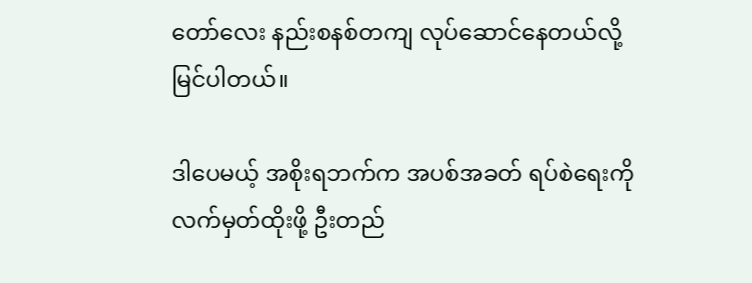တော်လေး နည်းစနစ်တကျ လုပ်ဆောင်နေတယ်လို့ မြင်ပါတယ်။

ဒါပေမယ့် အစိုးရဘက်က အပစ်အခတ် ရပ်စဲရေးကို လက်မှတ်ထိုးဖို့ ဦးတည်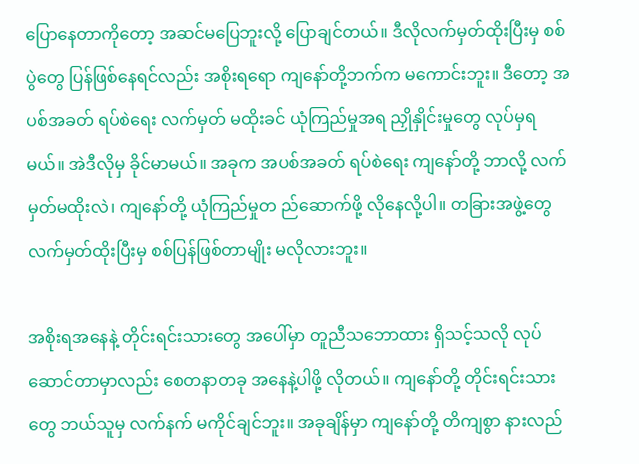ပြောနေတာကိုတော့ အဆင်မပြေဘူးလို့ ပြောချင်တယ်။ ဒီလိုလက်မှတ်ထိုးပြီးမှ စစ်ပွဲတွေ ပြန်ဖြစ်နေရင်လည်း အစိုးရရော ကျနော်တို့ဘက်က မကောင်းဘူး။ ဒီတော့ အပစ်အခတ် ရပ်စဲရေး လက်မှတ် မထိုးခင် ယုံကြည်မှုအရ ညှိုနှိုင်းမှုတွေ လုပ်မှရမယ်။ အဲဒီလိုမှ ခိုင်မာမယ်။ အခုက အပစ်အခတ် ရပ်စဲရေး ကျနော်တို့ ဘာလို့ လက်မှတ်မထိုးလဲ၊ ကျနော်တို့ ယုံကြည်မှုတ ည်ဆောက်ဖို့ လိုနေလို့ပါ။ တခြားအဖွဲ့တွေ လက်မှတ်ထိုးပြီးမှ စစ်ပြန်ဖြစ်တာမျိုး မလိုလားဘူး။

အစိုးရအနေနဲ့ တိုင်းရင်းသားတွေ အပေါ်မှာ တူညီသဘောထား ရှိသင့်သလို လုပ်ဆောင်တာမှာလည်း စေတနာတခု အနေနဲ့ပါဖို့ လိုတယ်။ ကျနော်တို့ တိုင်းရင်းသားတွေ ဘယ်သူမှ လက်နက် မကိုင်ချင်ဘူး။ အခုချိန်မှာ ကျနော်တို့ တိကျစွာ နားလည်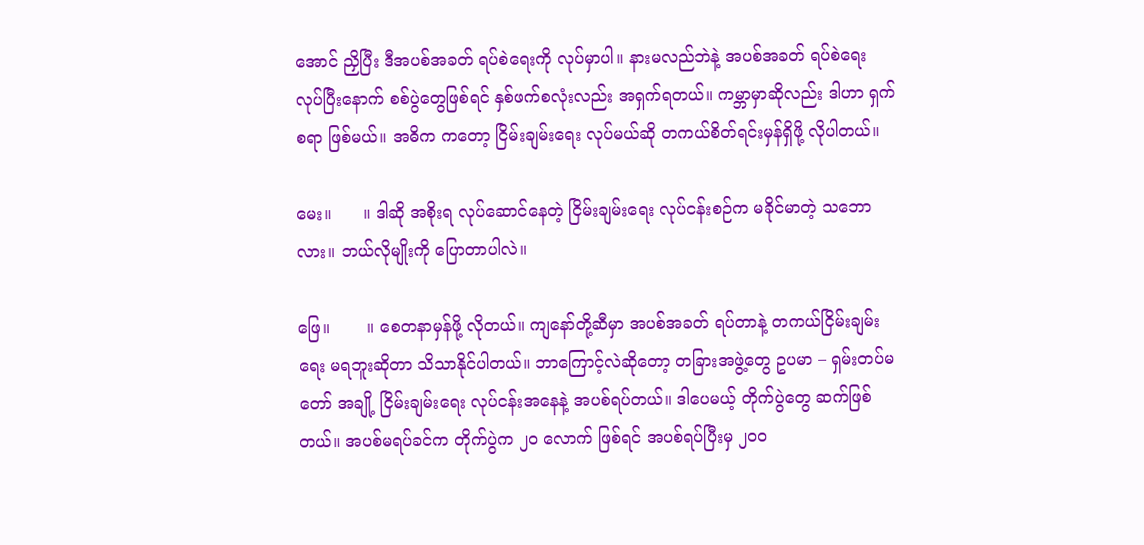အောင် ညှိပြီး ဒီအပစ်အခတ် ရပ်စဲရေးကို လုပ်မှာပါ။ နားမလည်ဘဲနဲ့ အပစ်အခတ် ရပ်စဲရေး လုပ်ပြီးနောက် စစ်ပွဲတွေဖြစ်ရင် နှစ်ဖက်စလုံးလည်း အရှက်ရတယ်။ ကမ္ဘာမှာဆိုလည်း ဒါဟာ ရှက်စရာ ဖြစ်မယ်။ အဓိက ကတော့ ငြိမ်းချမ်းရေး လုပ်မယ်ဆို တကယ်စိတ်ရင်းမှန်ရှိဖို့ လိုပါတယ်။

မေး။      ။ ဒါဆို အစိုးရ လုပ်ဆောင်နေတဲ့ ငြိမ်းချမ်းရေး လုပ်ငန်းစဉ်က မခိုင်မာတဲ့ သဘောလား။ ဘယ်လိုမျိုးကို ပြောတာပါလဲ။

ဖြေ။       ။ စေတနာမှန်ဖို့ လိုတယ်။ ကျနော်တို့ဆီမှာ အပစ်အခတ် ရပ်တာနဲ့ တကယ်ငြိမ်းချမ်းရေး မရဘူးဆိုတာ သိသာနိုင်ပါတယ်။ ဘာကြောင့်လဲဆိုတော့ တခြားအဖွဲ့တွေ ဥပမာ – ရှမ်းတပ်မတော် အချို့ ငြိမ်းချမ်းရေး လုပ်ငန်းအနေနဲ့ အပစ်ရပ်တယ်။ ဒါပေမယ့် တိုက်ပွဲတွေ ဆက်ဖြစ်တယ်။ အပစ်မရပ်ခင်က တိုက်ပွဲက ၂၀ လောက် ဖြစ်ရင် အပစ်ရပ်ပြီးမှ ၂၀၀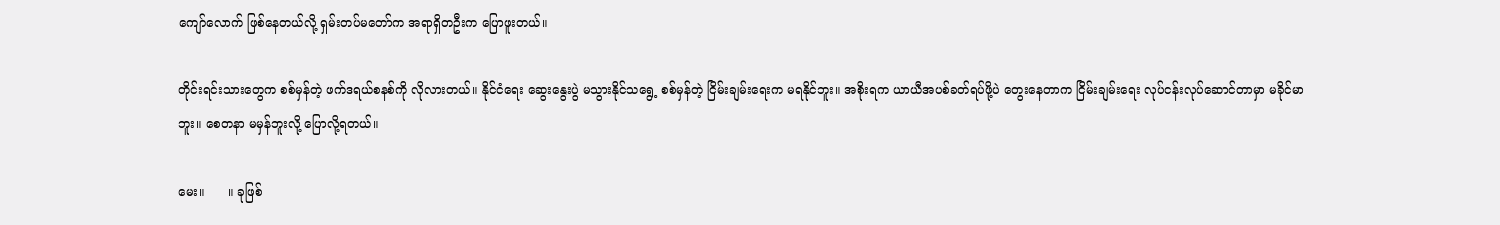ကျော်လောက် ဖြစ်နေတယ်လို့ ရှမ်းတပ်မတော်က အရာရှိတဦးက ပြောဖူးတယ်။

တိုင်းရင်းသားတွေက စစ်မှန်တဲ့ ဖက်ဒရယ်စနစ်ကို လိုလားတယ်။ နိုင်ငံရေး ဆွေးနွေးပွဲ မသွားနိုင်သရွေ့ စစ်မှန်တဲ့ ငြိမ်းချမ်းရေးက မရနိုင်ဘူး။ အစိုးရက ယာယီအပစ်ခတ်ရပ်ဖို့ပဲ တွေးနေတာက ငြိမ်းချမ်းရေး လုပ်ငန်းလုပ်ဆောင်တာမှာ မခိုင်မာဘူး။ စေတနာ မမှန်ဘူးလို့ ပြောလို့ရတယ်။

မေး။      ။ ခုဖြစ်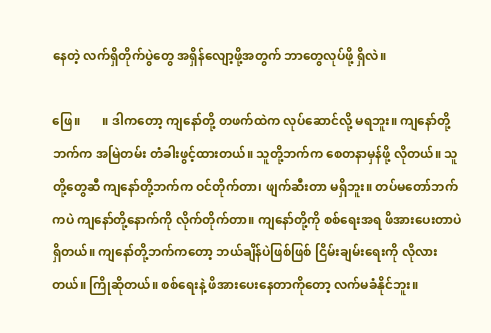နေတဲ့ လက်ရှိတိုက်ပွဲတွေ အရှိန်လျော့ဖို့အတွက် ဘာတွေလုပ်ဖို့ ရှိလဲ။

ဖြေ။       ။ ဒါကတော့ ကျနော်တို့ တဖက်ထဲက လုပ်ဆောင်လို့ မရဘူး။ ကျနော်တို့ဘက်က အမြဲတမ်း တံခါးဖွင့်ထားတယ်။ သူတို့ဘက်က စေတနာမှန်ဖို့ လိုတယ်။ သူတို့တွေဆီ ကျနော်တို့ဘက်က ဝင်တိုက်တာ၊ ဖျက်ဆီးတာ မရှိဘူး။ တပ်မတော်ဘက်ကပဲ ကျနော်တို့နောက်ကို လိုက်တိုက်တာ။ ကျနော်တို့ကို စစ်ရေးအရ ဖိအားပေးတာပဲ ရှိတယ်။ ကျနော်တို့ဘက်ကတော့ ဘယ်ချိန်ပဲဖြစ်ဖြစ် ငြိမ်းချမ်းရေးကို လိုလားတယ်။ ကြိုဆိုတယ်။ စစ်ရေးနဲ့ ဖိအားပေးနေတာကိုတော့ လက်မခံနိုင်ဘူး။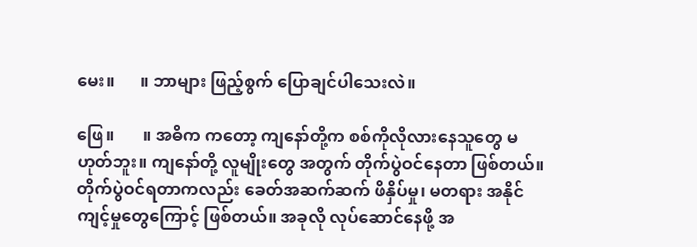မေး။      ။ ဘာများ ဖြည့်စွက် ပြောချင်ပါသေးလဲ။

ဖြေ။       ။ အဓိက ကတော့ ကျနော်တို့က စစ်ကိုလိုလားနေသူတွေ မဟုတ်ဘူး။ ကျနော်တို့ လူမျိုးတွေ အတွက် တိုက်ပွဲဝင်နေတာ ဖြစ်တယ်။ တိုက်ပွဲဝင်ရတာကလည်း ခေတ်အဆက်ဆက် ဖိနှိပ်မှု၊ မတရား အနိုင်ကျင့်မှုတွေကြောင့် ဖြစ်တယ်။ အခုလို လုပ်ဆောင်နေဖို့ အ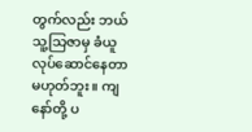တွက်လည်း ဘယ်သူ့သြဇာမှ ခံယူလုပ်ဆောင်နေတာ မဟုတ်ဘူး။ ကျနော်တို့ ပ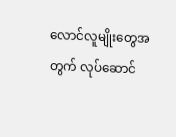လောင်လူမျိုးတွေအတွက် လုပ်ဆောင်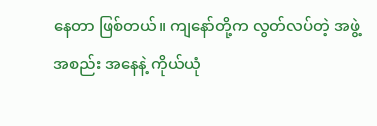နေတာ ဖြစ်တယ်။ ကျနော်တို့က လွတ်လပ်တဲ့ အဖွဲ့အစည်း အနေနဲ့ ကိုယ်ယုံ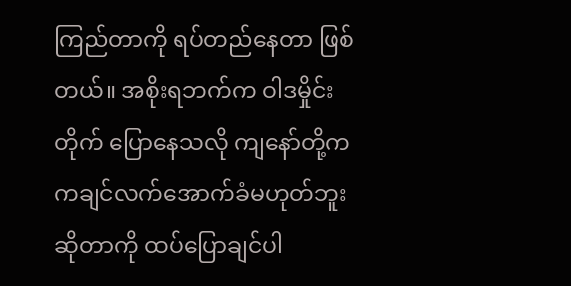ကြည်တာကို ရပ်တည်နေတာ ဖြစ်တယ်။ အစိုးရဘက်က ဝါဒမှိုင်းတိုက် ပြောနေသလို ကျနော်တို့က ကချင်လက်အောက်ခံမဟုတ်ဘူး ဆိုတာကို ထပ်ပြောချင်ပါ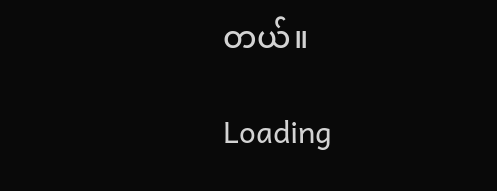တယ်။

Loading